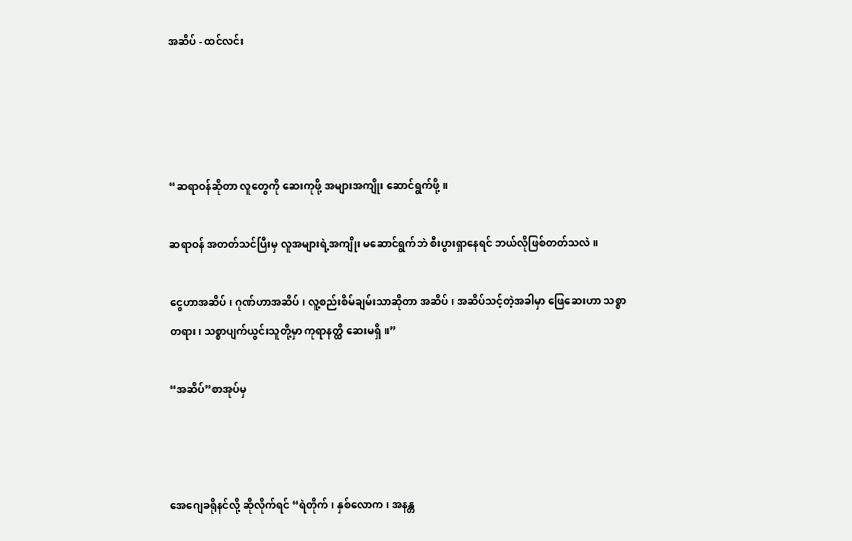အဆိပ် - ထင်လင်း




“ဆရာဝန်ဆိုတာ လူတွေကို ဆေးကုဖို့ အများအကျိုး ဆောင်ရွက်ဖို့။

ဆရာဝန် အတတ်သင်ပြီးမှ လူအများရဲ့အကျိုး မဆောင်ရွက်ဘဲ စီးပွားရှာနေရင် ဘယ်လိုဖြစ်တတ်သလဲ။

ငွေဟာအဆိပ်၊ ဂုဏ်ဟာအဆိပ်၊ လူ့စည်းစိမ်ချမ်းသာဆိုတာ အဆိပ်၊ အဆိပ်သင့်တဲ့အခါမှာ ဖြေဆေးဟာ သစ္စာတရား၊ သစ္စာပျက်ယွင်းသူတို့မှာ ကုရာနတ္ထိ ဆေးမရှိ။”

“အဆိပ်”စာအုပ်မှ



အေဂျေခရိုနင်လို့ ဆိုလိုက်ရင် “ရဲတိုက်၊ နှစ်လောက၊ အနန္တ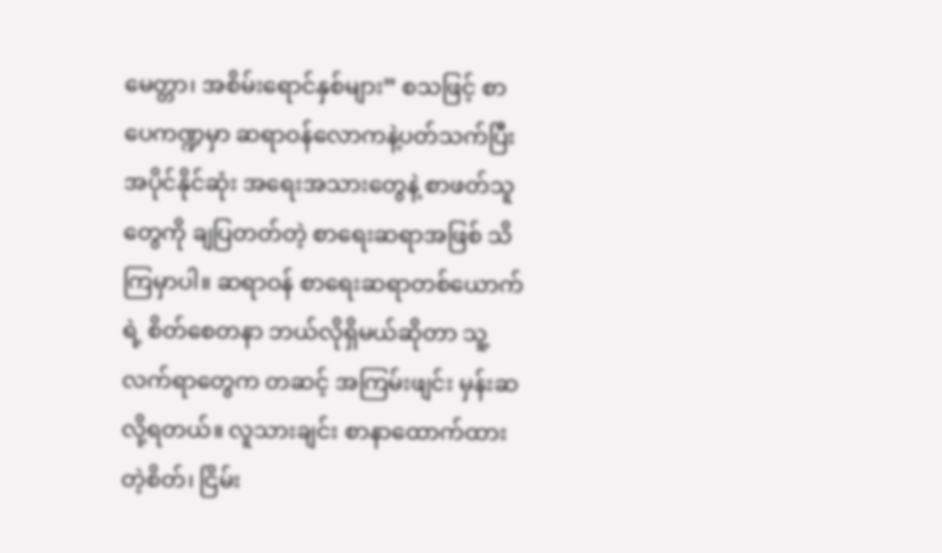မေတ္တာ၊ အစိမ်းရောင်နှစ်များ” စသဖြင့် စာပေကဏ္ဍမှာ ဆရာဝန်လောကနဲ့ပတ်သက်ပြီး အပိုင်နိုင်ဆုံး အရေးအသားတွေနဲ့ စာဖတ်သူတွေကို ချပြတတ်တဲ့ စာရေးဆရာအဖြစ် သိကြမှာပါ။ ဆရာဝန် စာရေးဆရာတစ်ယောက်ရဲ့ စိတ်စေတနာ ဘယ်လိုရှိမယ်ဆိုတာ သူ့လက်ရာတွေက တဆင့် အကြမ်းဖျင်း မှန်းဆလို့ရတယ်။ လူသားချင်း စာနာထောက်ထားတဲ့စိတ်၊ ငြိမ်း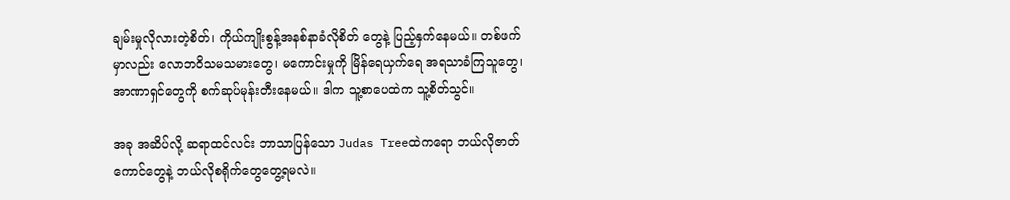ချမ်းမှုလိုလားတဲ့စိတ်၊ ကိုယ်ကျိုးစွန့်အနစ်နာခံလိုစိတ် တွေနဲ့ ပြည့်နှက်နေမယ်။ တစ်ဖက်မှာလည်း လောဘဝိသမသမားတွေ၊ မကောင်းမှုကို မြိန်ရေယှက်ရေ အရသာခံကြသူတွေ၊ အာဏာရှင်တွေကို စက်ဆုပ်မုန်းတီးနေမယ်။ ဒါက သူ့စာပေထဲက သူ့စိတ်သွင်။

အခု အဆိပ်လို့ ဆရာထင်လင်း ဘာသာပြန်သော Judas Treeထဲကရော ဘယ်လိုဇာတ်ကောင်တွေနဲ့ ဘယ်လိုစရိုက်တွေတွေ့ရမလဲ။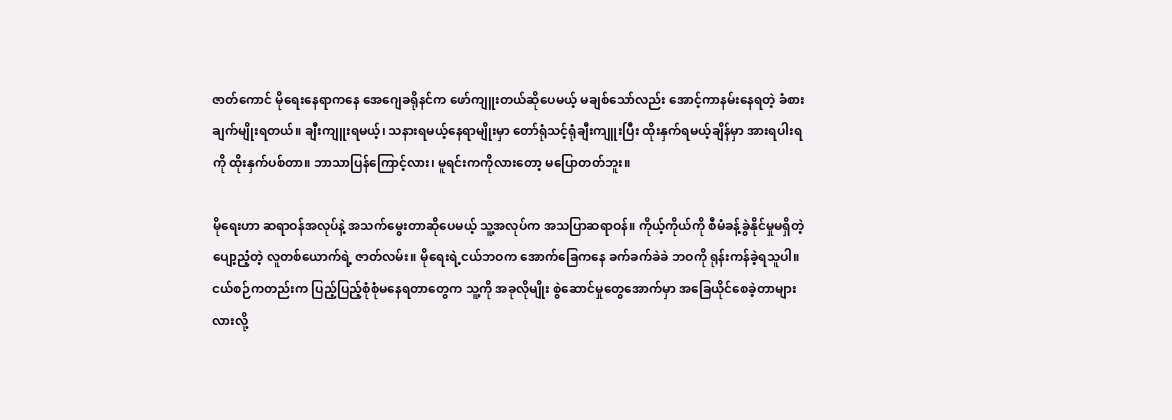ဇာတ်ကောင် မိုရေးနေရာကနေ အေဂျေခရိုနင်က ဖော်ကျူးတယ်ဆိုပေမယ့် မချစ်သော်လည်း အောင့်ကာနမ်းနေရတဲ့ ခံစားချက်မျိုးရတယ်။ ချီးကျူးရမယ့်၊ သနားရမယ့်နေရာမျိုးမှာ တော်ရုံသင့်ရုံချီးကျူးပြီး ထိုးနှက်ရမယ့်ချိန်မှာ အားရပါးရကို ထိုးနှက်ပစ်တာ။ ဘာသာပြန်ကြောင့်လား၊ မူရင်းကကိုလားတော့ မပြောတတ်ဘူး။

မိုရေးဟာ ဆရာဝန်အလုပ်နဲ့ အသက်မွေးတာဆိုပေမယ့် သူ့အလုပ်က အသပြာဆရာဝန်။ ကိုယ့်ကိုယ်ကို စီမံခန့်ခွဲနိုင်မှုမရှိတဲ့ ပျော့ညံ့တဲ့ လူတစ်ယောက်ရဲ့ ဇာတ်လမ်း။ မိုရေးရဲ့ငယ်ဘဝက အောက်ခြေကနေ ခက်ခက်ခဲခဲ ဘဝကို ရုန်းကန်ခဲ့ရသူပါ။ ငယ်စဉ်ကတည်းက ပြည့်ပြည့်စုံစုံမနေရတာတွေက သူ့ကို အခုလိုမျိုး စွဲဆောင်မှုတွေအောက်မှာ အခြေယိုင်စေခဲ့တာများလားလို့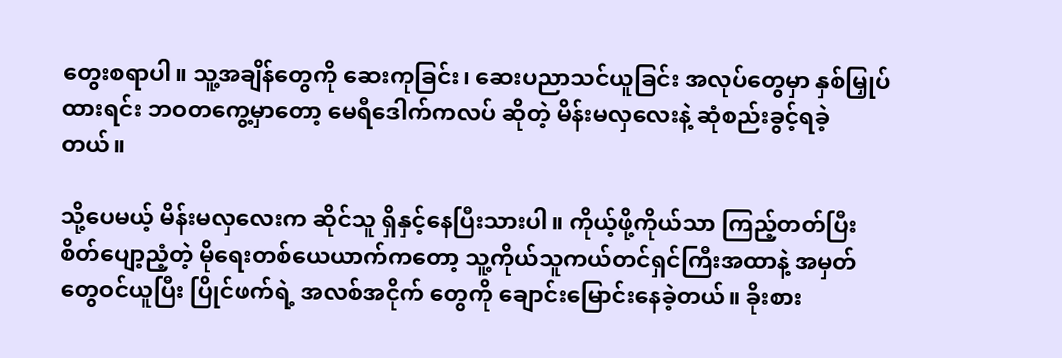တွေးစရာပါ။ သူ့အချိန်တွေကို ဆေးကုခြင်း၊ ဆေးပညာသင်ယူခြင်း အလုပ်တွေမှာ နှစ်မြှုပ်ထားရင်း ဘဝတကွေ့မှာတော့ မေရီဒေါက်ကလပ် ဆိုတဲ့ မိန်းမလှလေးနဲ့ ဆုံစည်းခွင့်ရခဲ့တယ်။

သို့ပေမယ့် မိန်းမလှလေးက ဆိုင်သူ ရှိနှင့်နေပြီးသားပါ။ ကိုယ့်ဖို့ကိုယ်သာ ကြည့်တတ်ပြီး စိတ်ပျော့ညံ့တဲ့ မိုရေးတစ်ယေယာက်ကတော့ သူ့ကိုယ်သူကယ်တင်ရှင်ကြီးအထာနဲ့ အမှတ်တွေဝင်ယူပြီး ပြိုင်ဖက်ရဲ့ အလစ်အငိုက် တွေကို ချောင်းမြောင်းနေခဲ့တယ်။ ခိုးစား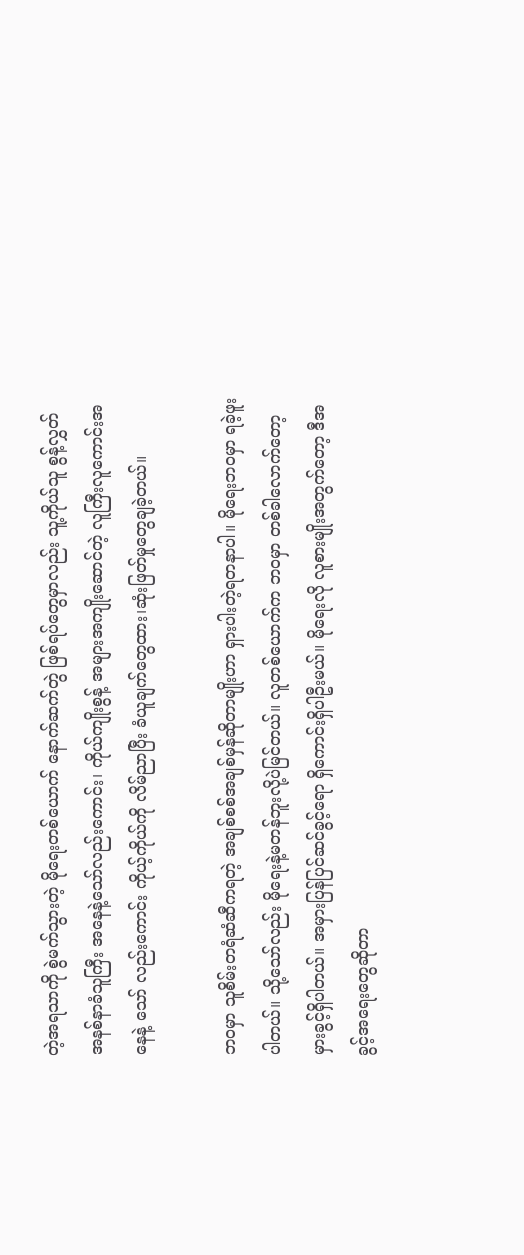တဲ့အရသာကို စွဲမက်သွားတဲ့ မိုရေးတစ်ယောက် နောက်ဆက်တွဲ ဖြစ်ရပ်တွေမှာလည်း သူ့ကိုယ်သူ စွန့်လွှတ်အနစ်နာခံသူကြီး အနေနဲ့သော်လည်းကောင်း၊ ကိုယ်ကျိုးစွန့် အများအကျိုးဆောင်တဲ့ လူကြီးလူကောင်းအနေနဲ့ သော် လည်းကောင်း ကိုယ့်ကိုယ်ကို လိမ်ညာပြီး ခံယူချက်တွေထား၊ဆုံးဖြတ်မှုတွေချခဲ့တယ်။

ဘဝမှာ သူစိမ်းတရံဆံဆီကရတဲ့ အချစ်စစ်အချစ်မှန်ဆိုတာမျိုးဟာ ရှားပါးတဲ့ရတနာပါ။ မိုရေးဘဝမှာ ရခဲ့ဖူးပါတယ်။ သို့သော်လည်း မိုရေးနဲ့မတန်ဘူးလို့ပဲမြင်တယ်။ လူတစ်ယောက်က ဘဝမှာ တစ်ခါလောက်တော့ မှားခွင့်ရှိပါတယ်။ အမှားပြန်ပြင်ဆင်ခွင့်ရော ရှိကောင်းရှိပါဦးမယ်။ မိုရေးလို လူစားမျိုးအတွက်တော့ ဒီအခွင့်အရေးတွေဆိုတာ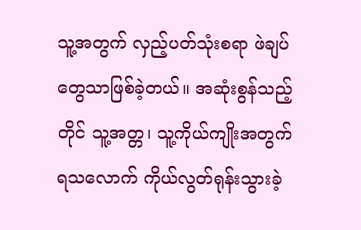သူ့အတွက် လှည့်ပတ်သုံးစရာ ဖဲချပ်တွေသာဖြစ်ခဲ့တယ်။ အဆုံးစွန်သည့်တိုင် သူ့အတ္တ၊ သူ့ကိုယ်ကျိုးအတွက် ရသလောက် ကိုယ်လွတ်ရုန်းသွားခဲ့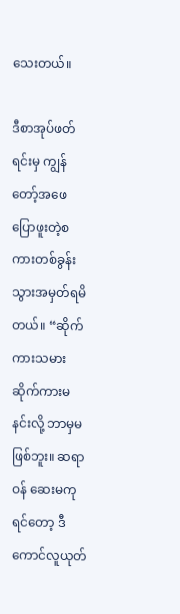သေးတယ်။

ဒီစာအုပ်ဖတ်ရင်းမှ ကျွန်တော့်အဖေ ပြောဖူးတဲ့စကားတစ်ခွန်း သွားအမှတ်ရမိတယ်။ “ဆိုက်ကားသမား ဆိုက်ကားမနင်းလို့ ဘာမှမဖြစ်ဘူး။ ဆရာဝန် ဆေးမကုရင်တော့ ဒီကောင်လူယုတ်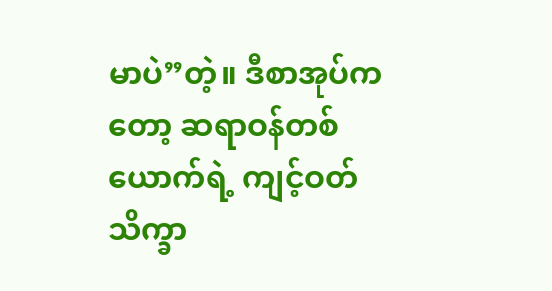မာပဲ”တဲ့။ ဒီစာအုပ်ကတော့ ဆရာဝန်တစ်ယောက်ရဲ့ ကျင့်ဝတ်သိက္ခာ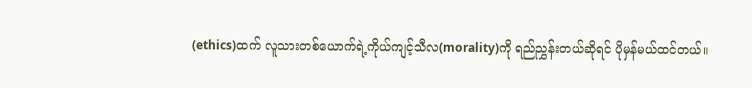(ethics)ထက် လူသားတစ်ယောက်ရဲ့ကိုယ်ကျင့်သီလ(morality)ကို ရည်ညွှန်းတယ်ဆိုရင် ပိုမှန်မယ်ထင်တယ်။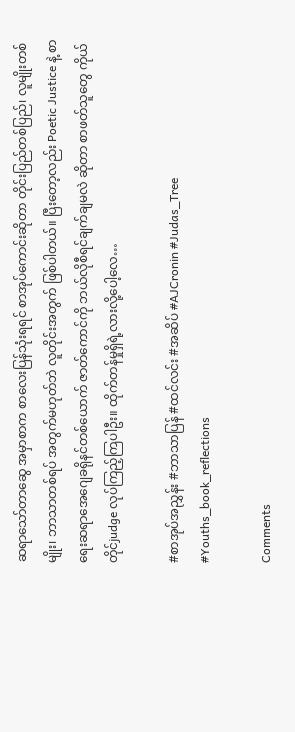ဆရာသော်တာဆွေ အမှာစာက စာလေးပြန်သုံးရရင် စာအုပ်ကောင်းဆိုတာ တိုင်းပြည်တစ်ပြည်၊ လူမျိုးတစ်မျိုး၊ ဘာသာတစ်ရပ် အတွက်မဟုတ်ဘဲ လူတိုင်းအတွက် ဖြစ်ပါတယ်။ ပြီးတော့လည်း Poetic Justice နဲ့ စာရေးဆရာအေဂျေခရိုနင်တစ်ယောက် ဇာတ်ကောင်ကို ဘယ်လိုစီရင်ချက်ချမလဲ ဆိုတာ စာဖတ်သူတွေ ကိုယ်တိုင်judge လုပ်ကြည့်ကြပါဦး။ ထိုက်တန်မှုရှိရဲ့လားလို့ပေါ့လေ…

#စာအုပ်အညွှန်း #ဘာသာပြန် #ထင်လင်း #အဆိပ် #AJCronin #Judas_Tree #Youths_book_reflections

Comments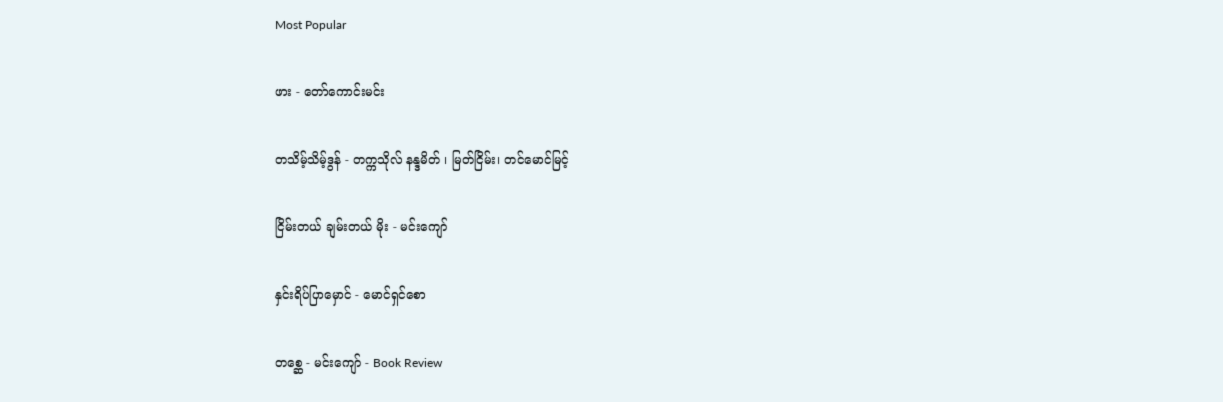Most Popular

ဖား - တော်ကောင်းမင်း

တသိမ့်သိမ့်ဒွန် - တက္ကသိုလ် နန္ဒမိတ် ၊ မြတ်ငြိမ်း၊ တင်မောင်မြင့်

ငြိမ်းတယ် ချမ်းတယ် မိုး - မင်းကျော်

နှင်းရိပ်ပြာ‌မှောင် - မောင်ရှင်စော

တစ္ဆေ - မင်းကျော် - Book Review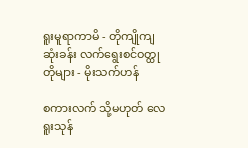ရူးမူရာကာမိ - တိုကျိုကျဆုံးခန်း လက်ရွေးစင်ဝတ္ထုတိုများ - မိုးသက်ဟန်

စကားလက် သို့မဟုတ် လေရူးသုန်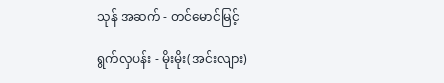သုန် အဆက် - တင်မောင်မြင့်

ရွက်လှပန်း - မိုးမိုး(အင်းလျား)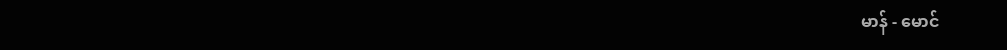မာန် - မောင်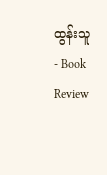ထွန်းသူ - Book Review